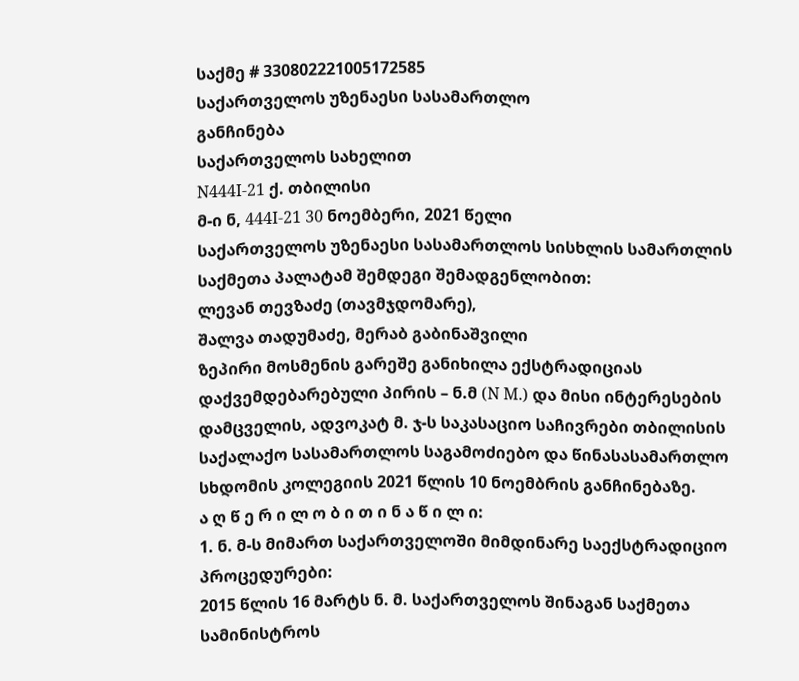საქმე # 330802221005172585
საქართველოს უზენაესი სასამართლო
განჩინება
საქართველოს სახელით
N444I-21 ქ. თბილისი
მ-ი ნ, 444I-21 30 ნოემბერი, 2021 წელი
საქართველოს უზენაესი სასამართლოს სისხლის სამართლის საქმეთა პალატამ შემდეგი შემადგენლობით:
ლევან თევზაძე (თავმჯდომარე),
შალვა თადუმაძე, მერაბ გაბინაშვილი
ზეპირი მოსმენის გარეშე განიხილა ექსტრადიციას დაქვემდებარებული პირის – ნ.მ (N M.) და მისი ინტერესების დამცველის, ადვოკატ მ. ჯ-ს საკასაციო საჩივრები თბილისის საქალაქო სასამართლოს საგამოძიებო და წინასასამართლო სხდომის კოლეგიის 2021 წლის 10 ნოემბრის განჩინებაზე.
ა ღ წ ე რ ი ლ ო ბ ი თ ი ნ ა წ ი ლ ი:
1. ნ. მ-ს მიმართ საქართველოში მიმდინარე საექსტრადიციო პროცედურები:
2015 წლის 16 მარტს ნ. მ. საქართველოს შინაგან საქმეთა სამინისტროს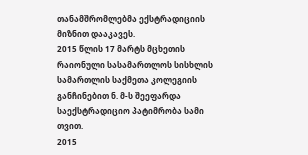თანამშრომლებმა ექსტრადიციის მიზნით დააკავეს.
2015 წლის 17 მარტს მცხეთის რაიონული სასამართლოს სისხლის სამართლის საქმეთა კოლეგიის განჩინებით ნ. მ-ს შეეფარდა საექსტრადიციო პატიმრობა სამი თვით.
2015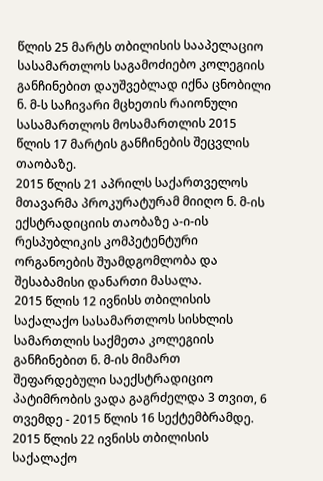წლის 25 მარტს თბილისის სააპელაციო სასამართლოს საგამოძიებო კოლეგიის განჩინებით დაუშვებლად იქნა ცნობილი ნ. მ-ს საჩივარი მცხეთის რაიონული სასამართლოს მოსამართლის 2015 წლის 17 მარტის განჩინების შეცვლის თაობაზე.
2015 წლის 21 აპრილს საქართველოს მთავარმა პროკურატურამ მიიღო ნ. მ-ის ექსტრადიციის თაობაზე ა-ი-ის რესპუბლიკის კომპეტენტური ორგანოების შუამდგომლობა და შესაბამისი დანართი მასალა.
2015 წლის 12 ივნისს თბილისის საქალაქო სასამართლოს სისხლის სამართლის საქმეთა კოლეგიის განჩინებით ნ. მ-ის მიმართ შეფარდებული საექსტრადიციო პატიმრობის ვადა გაგრძელდა 3 თვით, 6 თვემდე - 2015 წლის 16 სექტემბრამდე.
2015 წლის 22 ივნისს თბილისის საქალაქო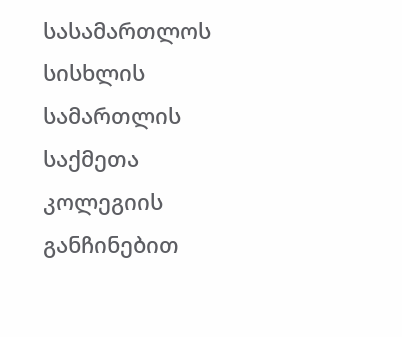სასამართლოს სისხლის სამართლის საქმეთა კოლეგიის განჩინებით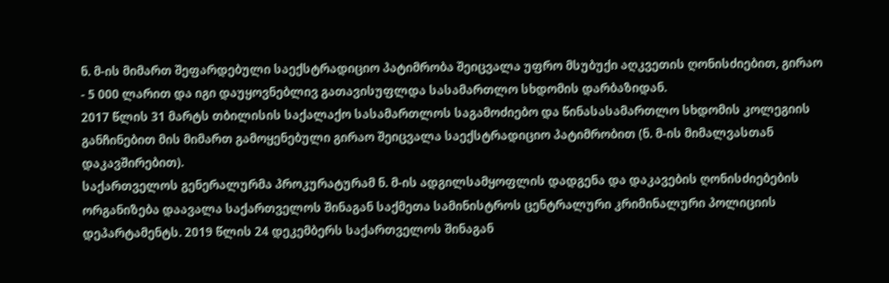ნ. მ-ის მიმართ შეფარდებული საექსტრადიციო პატიმრობა შეიცვალა უფრო მსუბუქი აღკვეთის ღონისძიებით, გირაო - 5 000 ლარით და იგი დაუყოვნებლივ გათავისუფლდა სასამართლო სხდომის დარბაზიდან.
2017 წლის 31 მარტს თბილისის საქალაქო სასამართლოს საგამოძიებო და წინასასამართლო სხდომის კოლეგიის განჩინებით მის მიმართ გამოყენებული გირაო შეიცვალა საექსტრადიციო პატიმრობით (ნ. მ-ის მიმალვასთან დაკავშირებით).
საქართველოს გენერალურმა პროკურატურამ ნ. მ-ის ადგილსამყოფლის დადგენა და დაკავების ღონისძიებების ორგანიზება დაავალა საქართველოს შინაგან საქმეთა სამინისტროს ცენტრალური კრიმინალური პოლიციის დეპარტამენტს. 2019 წლის 24 დეკემბერს საქართველოს შინაგან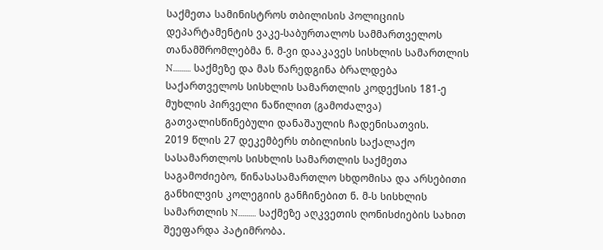საქმეთა სამინისტროს თბილისის პოლიციის დეპარტამენტის ვაკე-საბურთალოს სამმართველოს თანამშრომლებმა ნ. მ-ვი დააკავეს სისხლის სამართლის N......... საქმეზე და მას წარედგინა ბრალდება საქართველოს სისხლის სამართლის კოდექსის 181-ე მუხლის პირველი ნაწილით (გამოძალვა) გათვალისწინებული დანაშაულის ჩადენისათვის.
2019 წლის 27 დეკემბერს თბილისის საქალაქო სასამართლოს სისხლის სამართლის საქმეთა საგამოძიებო, წინასასამართლო სხდომისა და არსებითი განხილვის კოლეგიის განჩინებით ნ. მ-ს სისხლის სამართლის N......... საქმეზე აღკვეთის ღონისძიების სახით შეეფარდა პატიმრობა.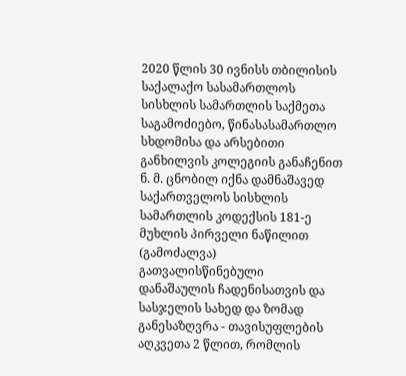2020 წლის 30 ივნისს თბილისის საქალაქო სასამართლოს სისხლის სამართლის საქმეთა საგამოძიებო, წინასასამართლო სხდომისა და არსებითი განხილვის კოლეგიის განაჩენით ნ. მ. ცნობილ იქნა დამნაშავედ საქართველოს სისხლის სამართლის კოდექსის 181-ე მუხლის პირველი ნაწილით (გამოძალვა) გათვალისწინებული დანაშაულის ჩადენისათვის და სასჯელის სახედ და ზომად განესაზღვრა - თავისუფლების აღკვეთა 2 წლით, რომლის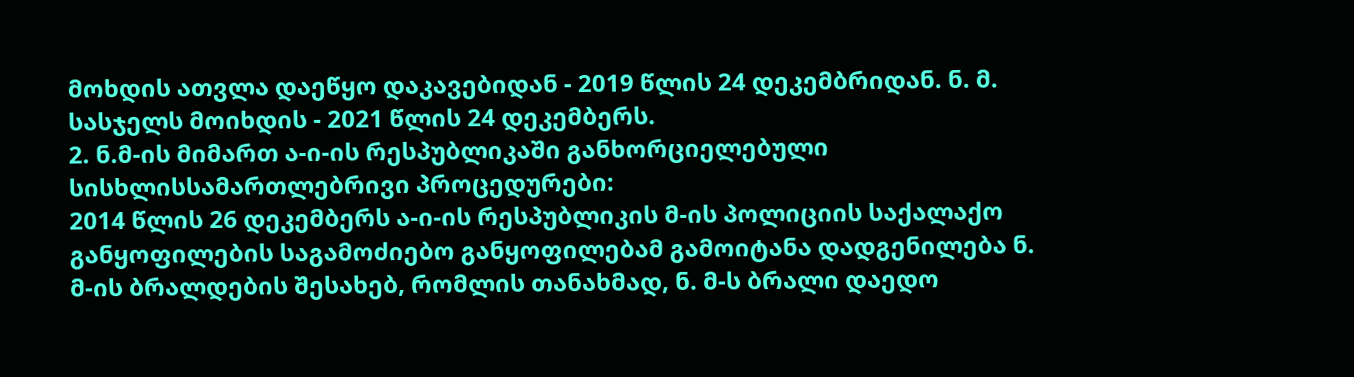მოხდის ათვლა დაეწყო დაკავებიდან - 2019 წლის 24 დეკემბრიდან. ნ. მ. სასჯელს მოიხდის - 2021 წლის 24 დეკემბერს.
2. ნ.მ-ის მიმართ ა-ი-ის რესპუბლიკაში განხორციელებული სისხლისსამართლებრივი პროცედურები:
2014 წლის 26 დეკემბერს ა-ი-ის რესპუბლიკის მ-ის პოლიციის საქალაქო განყოფილების საგამოძიებო განყოფილებამ გამოიტანა დადგენილება ნ. მ-ის ბრალდების შესახებ, რომლის თანახმად, ნ. მ-ს ბრალი დაედო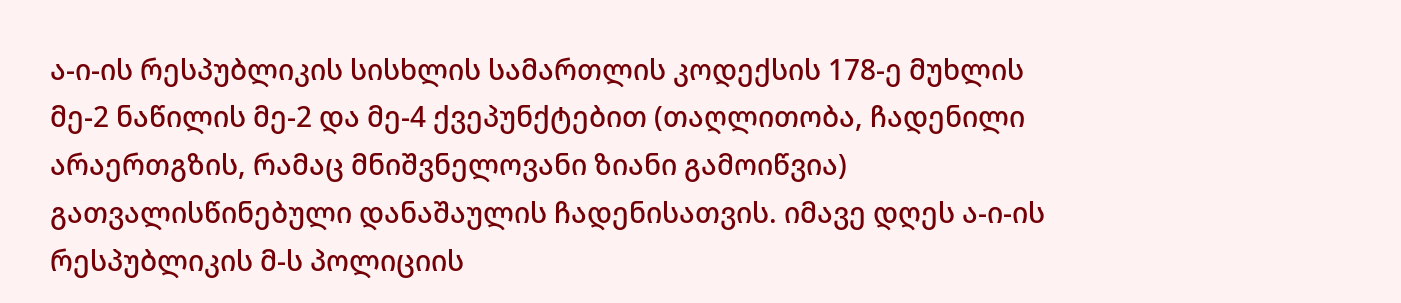ა-ი-ის რესპუბლიკის სისხლის სამართლის კოდექსის 178-ე მუხლის მე-2 ნაწილის მე-2 და მე-4 ქვეპუნქტებით (თაღლითობა, ჩადენილი არაერთგზის, რამაც მნიშვნელოვანი ზიანი გამოიწვია) გათვალისწინებული დანაშაულის ჩადენისათვის. იმავე დღეს ა-ი-ის რესპუბლიკის მ-ს პოლიციის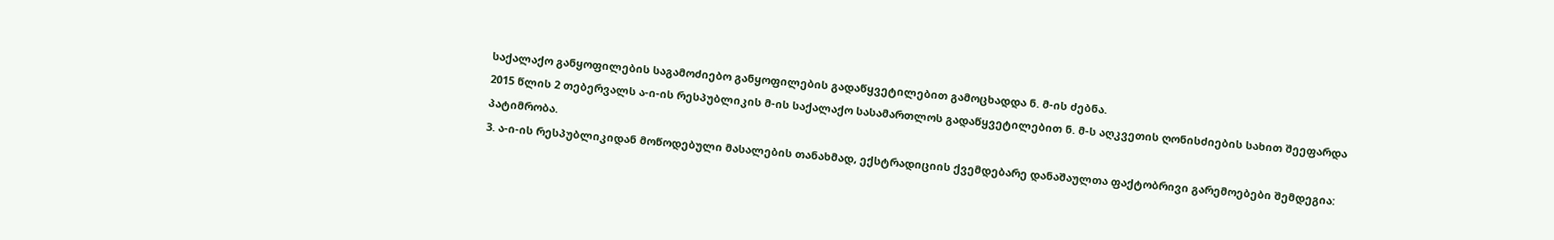საქალაქო განყოფილების საგამოძიებო განყოფილების გადაწყვეტილებით გამოცხადდა ნ. მ-ის ძებნა.
2015 წლის 2 თებერვალს ა-ი-ის რესპუბლიკის მ-ის საქალაქო სასამართლოს გადაწყვეტილებით ნ. მ-ს აღკვეთის ღონისძიების სახით შეეფარდა პატიმრობა.
3. ა-ი-ის რესპუბლიკიდან მოწოდებული მასალების თანახმად, ექსტრადიციის ქვემდებარე დანაშაულთა ფაქტობრივი გარემოებები შემდეგია: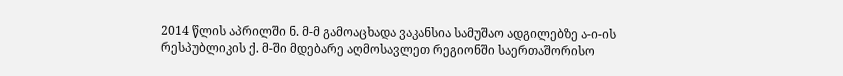2014 წლის აპრილში ნ. მ-მ გამოაცხადა ვაკანსია სამუშაო ადგილებზე ა-ი-ის რესპუბლიკის ქ. მ-ში მდებარე აღმოსავლეთ რეგიონში საერთაშორისო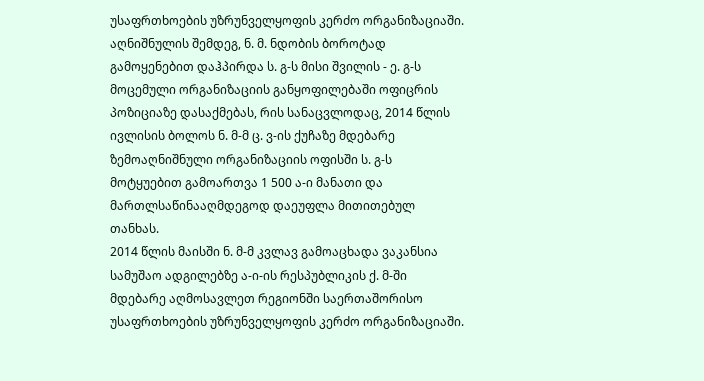უსაფრთხოების უზრუნველყოფის კერძო ორგანიზაციაში. აღნიშნულის შემდეგ, ნ. მ. ნდობის ბოროტად გამოყენებით დაჰპირდა ს. გ-ს მისი შვილის - ე. გ-ს მოცემული ორგანიზაციის განყოფილებაში ოფიცრის პოზიციაზე დასაქმებას, რის სანაცვლოდაც, 2014 წლის ივლისის ბოლოს ნ. მ-მ ც. ვ-ის ქუჩაზე მდებარე ზემოაღნიშნული ორგანიზაციის ოფისში ს. გ-ს მოტყუებით გამოართვა 1 500 ა-ი მანათი და მართლსაწინააღმდეგოდ დაეუფლა მითითებულ თანხას.
2014 წლის მაისში ნ. მ-მ კვლავ გამოაცხადა ვაკანსია სამუშაო ადგილებზე ა-ი-ის რესპუბლიკის ქ. მ-ში მდებარე აღმოსავლეთ რეგიონში საერთაშორისო უსაფრთხოების უზრუნველყოფის კერძო ორგანიზაციაში.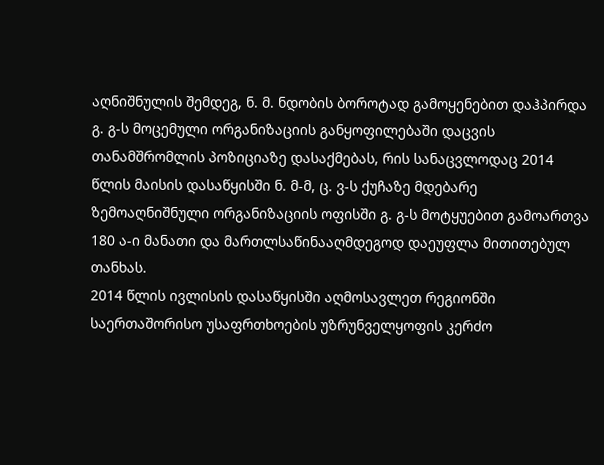აღნიშნულის შემდეგ, ნ. მ. ნდობის ბოროტად გამოყენებით დაჰპირდა გ. გ-ს მოცემული ორგანიზაციის განყოფილებაში დაცვის თანამშრომლის პოზიციაზე დასაქმებას, რის სანაცვლოდაც 2014 წლის მაისის დასაწყისში ნ. მ-მ, ც. ვ-ს ქუჩაზე მდებარე ზემოაღნიშნული ორგანიზაციის ოფისში გ. გ-ს მოტყუებით გამოართვა 180 ა-ი მანათი და მართლსაწინააღმდეგოდ დაეუფლა მითითებულ თანხას.
2014 წლის ივლისის დასაწყისში აღმოსავლეთ რეგიონში საერთაშორისო უსაფრთხოების უზრუნველყოფის კერძო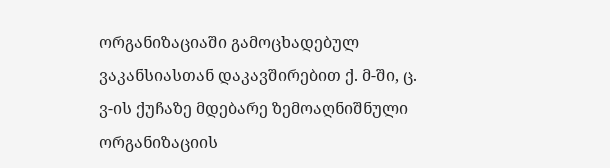ორგანიზაციაში გამოცხადებულ ვაკანსიასთან დაკავშირებით ქ. მ-ში, ც. ვ-ის ქუჩაზე მდებარე ზემოაღნიშნული ორგანიზაციის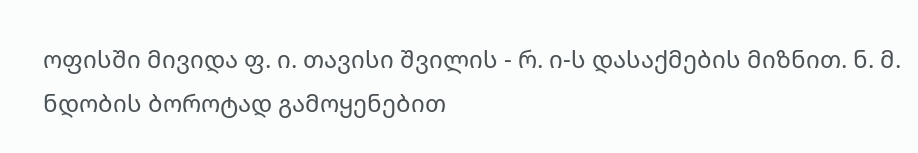ოფისში მივიდა ფ. ი. თავისი შვილის - რ. ი-ს დასაქმების მიზნით. ნ. მ. ნდობის ბოროტად გამოყენებით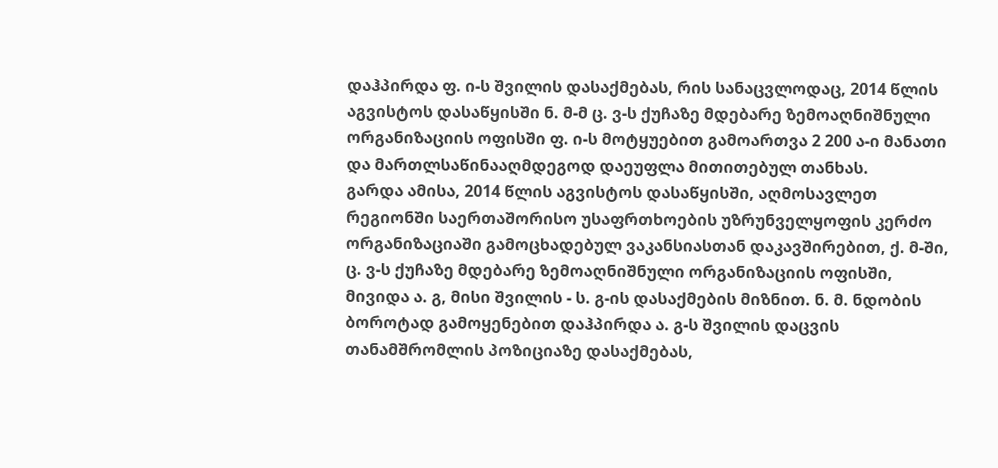დაჰპირდა ფ. ი-ს შვილის დასაქმებას, რის სანაცვლოდაც, 2014 წლის აგვისტოს დასაწყისში ნ. მ-მ ც. ვ-ს ქუჩაზე მდებარე ზემოაღნიშნული ორგანიზაციის ოფისში ფ. ი-ს მოტყუებით გამოართვა 2 200 ა-ი მანათი და მართლსაწინააღმდეგოდ დაეუფლა მითითებულ თანხას.
გარდა ამისა, 2014 წლის აგვისტოს დასაწყისში, აღმოსავლეთ რეგიონში საერთაშორისო უსაფრთხოების უზრუნველყოფის კერძო ორგანიზაციაში გამოცხადებულ ვაკანსიასთან დაკავშირებით, ქ. მ-ში, ც. ვ-ს ქუჩაზე მდებარე ზემოაღნიშნული ორგანიზაციის ოფისში, მივიდა ა. გ, მისი შვილის - ს. გ-ის დასაქმების მიზნით. ნ. მ. ნდობის ბოროტად გამოყენებით დაჰპირდა ა. გ-ს შვილის დაცვის თანამშრომლის პოზიციაზე დასაქმებას,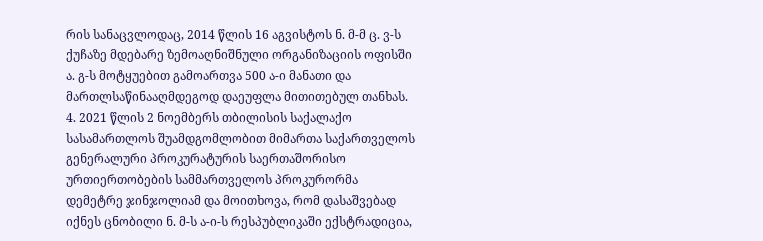რის სანაცვლოდაც, 2014 წლის 16 აგვისტოს ნ. მ-მ ც. ვ-ს ქუჩაზე მდებარე ზემოაღნიშნული ორგანიზაციის ოფისში ა. გ-ს მოტყუებით გამოართვა 500 ა-ი მანათი და მართლსაწინააღმდეგოდ დაეუფლა მითითებულ თანხას.
4. 2021 წლის 2 ნოემბერს თბილისის საქალაქო სასამართლოს შუამდგომლობით მიმართა საქართველოს გენერალური პროკურატურის საერთაშორისო ურთიერთობების სამმართველოს პროკურორმა დემეტრე ჯინჯოლიამ და მოითხოვა, რომ დასაშვებად იქნეს ცნობილი ნ. მ-ს ა-ი-ს რესპუბლიკაში ექსტრადიცია,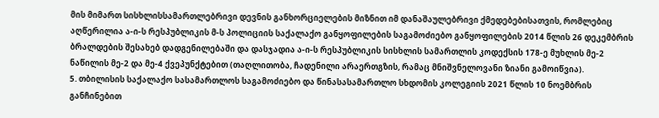მის მიმართ სისხლისსამართლებრივი დევნის განხორციელების მიზნით იმ დანაშაულებრივი ქმედებებისათვის, რომლებიც აღწერილია ა-ი-ს რესპუბლიკის მ-ს პოლიციის საქალაქო განყოფილების საგამოძიებო განყოფილების 2014 წლის 26 დეკემბრის ბრალდების შესახებ დადგენილებაში და დასჯადია ა-ი-ს რესპუბლიკის სისხლის სამართლის კოდექსის 178-ე მუხლის მე-2 ნაწილის მე-2 და მე-4 ქვეპუნქტებით (თაღლითობა, ჩადენილი არაერთგზის, რამაც მნიშვნელოვანი ზიანი გამოიწვია).
5. თბილისის საქალაქო სასამართლოს საგამოძიებო და წინასასამართლო სხდომის კოლეგიის 2021 წლის 10 ნოემბრის განჩინებით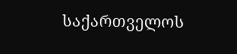საქართველოს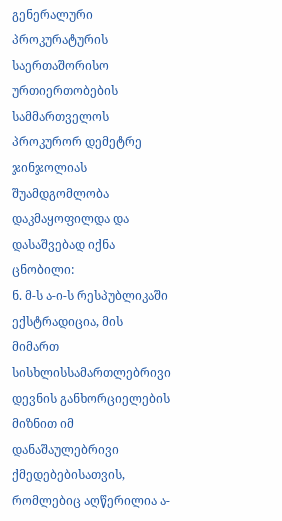გენერალური პროკურატურის საერთაშორისო ურთიერთობების სამმართველოს პროკურორ დემეტრე ჯინჯოლიას შუამდგომლობა დაკმაყოფილდა და დასაშვებად იქნა ცნობილი:
ნ. მ-ს ა-ი-ს რესპუბლიკაში ექსტრადიცია, მის მიმართ სისხლისსამართლებრივი დევნის განხორციელების მიზნით იმ დანაშაულებრივი ქმედებებისათვის, რომლებიც აღწერილია ა-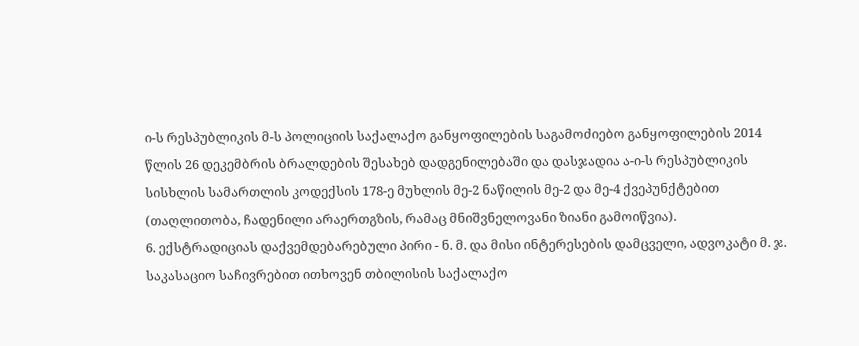ი-ს რესპუბლიკის მ-ს პოლიციის საქალაქო განყოფილების საგამოძიებო განყოფილების 2014 წლის 26 დეკემბრის ბრალდების შესახებ დადგენილებაში და დასჯადია ა-ი-ს რესპუბლიკის სისხლის სამართლის კოდექსის 178-ე მუხლის მე-2 ნაწილის მე-2 და მე-4 ქვეპუნქტებით (თაღლითობა, ჩადენილი არაერთგზის, რამაც მნიშვნელოვანი ზიანი გამოიწვია).
6. ექსტრადიციას დაქვემდებარებული პირი - ნ. მ. და მისი ინტერესების დამცველი, ადვოკატი მ. ჯ. საკასაციო საჩივრებით ითხოვენ თბილისის საქალაქო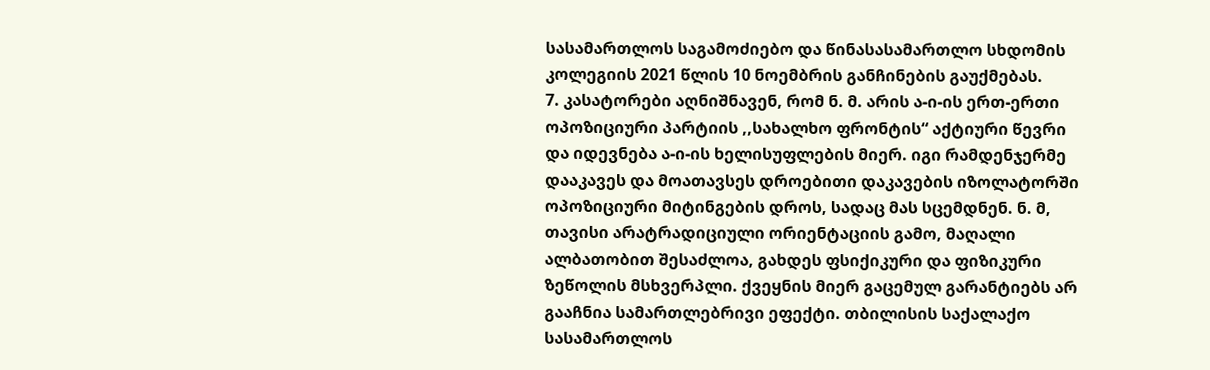სასამართლოს საგამოძიებო და წინასასამართლო სხდომის კოლეგიის 2021 წლის 10 ნოემბრის განჩინების გაუქმებას.
7. კასატორები აღნიშნავენ, რომ ნ. მ. არის ა-ი-ის ერთ-ერთი ოპოზიციური პარტიის ,,სახალხო ფრონტის“ აქტიური წევრი და იდევნება ა-ი-ის ხელისუფლების მიერ. იგი რამდენჯერმე დააკავეს და მოათავსეს დროებითი დაკავების იზოლატორში ოპოზიციური მიტინგების დროს, სადაც მას სცემდნენ. ნ. მ, თავისი არატრადიციული ორიენტაციის გამო, მაღალი ალბათობით შესაძლოა, გახდეს ფსიქიკური და ფიზიკური ზეწოლის მსხვერპლი. ქვეყნის მიერ გაცემულ გარანტიებს არ გააჩნია სამართლებრივი ეფექტი. თბილისის საქალაქო სასამართლოს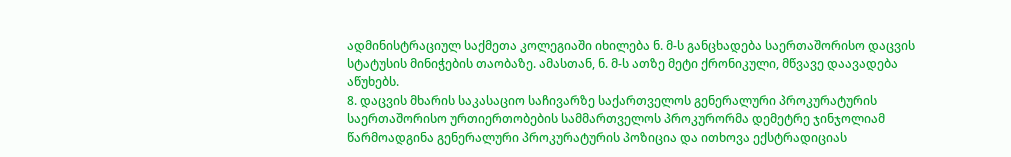ადმინისტრაციულ საქმეთა კოლეგიაში იხილება ნ. მ-ს განცხადება საერთაშორისო დაცვის სტატუსის მინიჭების თაობაზე. ამასთან, ნ. მ-ს ათზე მეტი ქრონიკული, მწვავე დაავადება აწუხებს.
8. დაცვის მხარის საკასაციო საჩივარზე საქართველოს გენერალური პროკურატურის საერთაშორისო ურთიერთობების სამმართველოს პროკურორმა დემეტრე ჯინჯოლიამ წარმოადგინა გენერალური პროკურატურის პოზიცია და ითხოვა ექსტრადიციას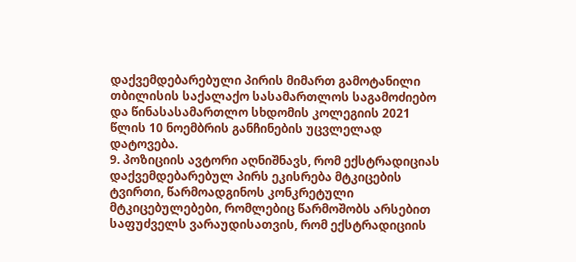დაქვემდებარებული პირის მიმართ გამოტანილი თბილისის საქალაქო სასამართლოს საგამოძიებო და წინასასამართლო სხდომის კოლეგიის 2021 წლის 10 ნოემბრის განჩინების უცვლელად დატოვება.
9. პოზიციის ავტორი აღნიშნავს, რომ ექსტრადიციას დაქვემდებარებულ პირს ეკისრება მტკიცების ტვირთი, წარმოადგინოს კონკრეტული მტკიცებულებები, რომლებიც წარმოშობს არსებით საფუძველს ვარაუდისათვის, რომ ექსტრადიციის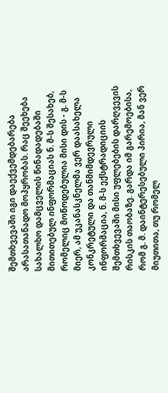შემთხვევაში იგი დაექვემდებარება არასათანადო მოპყრობას. რაც შეეხება სახალხო დამცველის წინადადებაში მითითებულ ინფორმაციას ნ. მ-ს შესახებ, რომელიც მოწოდებულია მისი დის - გ. მ-ს მიერ, ამ უკანასკნელმა ვერ დაასახელა კონკრეტული და თანმიმდევრული ინფორმაცია, ნ. მ-ს ექსტრადიციის შემთხვევაში მისი უფლებების დარღვევის რისკის თაობაზე. გარდა იმ გარემოებისა, რომ გ. მ. დაინტერესებული პირია, მან ვერ მიუთითა, თუ რომელ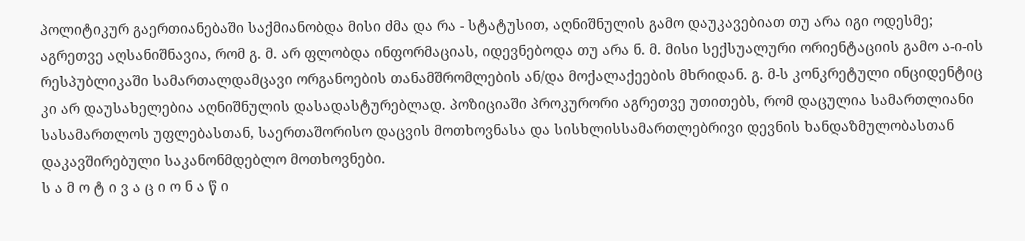პოლიტიკურ გაერთიანებაში საქმიანობდა მისი ძმა და რა - სტატუსით, აღნიშნულის გამო დაუკავებიათ თუ არა იგი ოდესმე; აგრეთვე აღსანიშნავია, რომ გ. მ. არ ფლობდა ინფორმაციას, იდევნებოდა თუ არა ნ. მ. მისი სექსუალური ორიენტაციის გამო ა-ი-ის რესპუბლიკაში სამართალდამცავი ორგანოების თანამშრომლების ან/და მოქალაქეების მხრიდან. გ. მ-ს კონკრეტული ინციდენტიც კი არ დაუსახელებია აღნიშნულის დასადასტურებლად. პოზიციაში პროკურორი აგრეთვე უთითებს, რომ დაცულია სამართლიანი სასამართლოს უფლებასთან, საერთაშორისო დაცვის მოთხოვნასა და სისხლისსამართლებრივი დევნის ხანდაზმულობასთან დაკავშირებული საკანონმდებლო მოთხოვნები.
ს ა მ ო ტ ი ვ ა ც ი ო ნ ა წ ი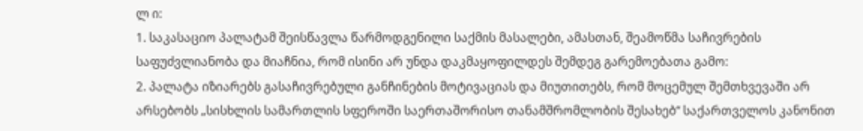ლ ი:
1. საკასაციო პალატამ შეისწავლა წარმოდგენილი საქმის მასალები, ამასთან, შეამოწმა საჩივრების საფუძვლიანობა და მიაჩნია, რომ ისინი არ უნდა დაკმაყოფილდეს შემდეგ გარემოებათა გამო:
2. პალატა იზიარებს გასაჩივრებული განჩინების მოტივაციას და მიუთითებს, რომ მოცემულ შემთხვევაში არ არსებობს „სისხლის სამართლის სფეროში საერთაშორისო თანამშრომლობის შესახებ“ საქართველოს კანონით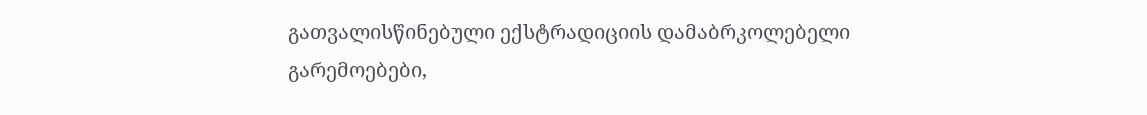გათვალისწინებული ექსტრადიციის დამაბრკოლებელი გარემოებები,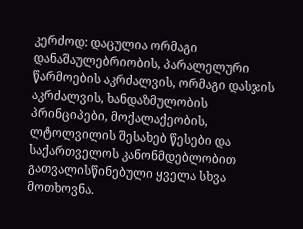კერძოდ: დაცულია ორმაგი დანაშაულებრიობის, პარალელური წარმოების აკრძალვის, ორმაგი დასჯის აკრძალვის, ხანდაზმულობის პრინციპები, მოქალაქეობის, ლტოლვილის შესახებ წესები და საქართველოს კანონმდებლობით გათვალისწინებული ყველა სხვა მოთხოვნა.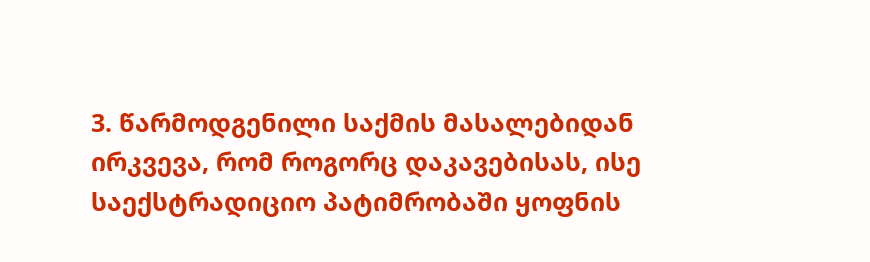3. წარმოდგენილი საქმის მასალებიდან ირკვევა, რომ როგორც დაკავებისას, ისე საექსტრადიციო პატიმრობაში ყოფნის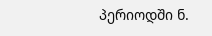პერიოდში ნ.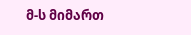მ-ს მიმართ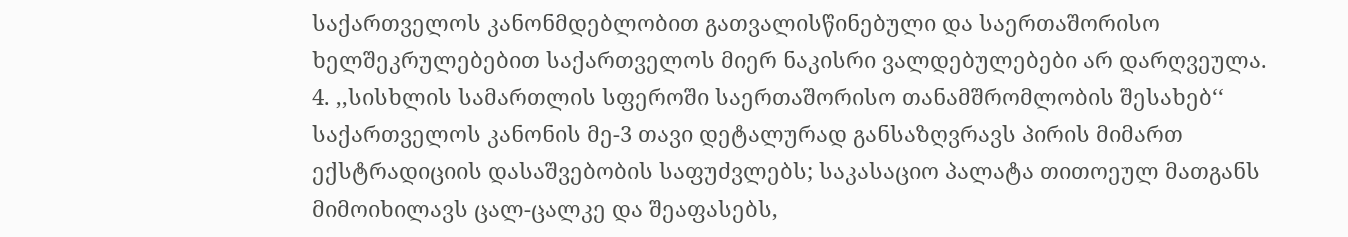საქართველოს კანონმდებლობით გათვალისწინებული და საერთაშორისო ხელშეკრულებებით საქართველოს მიერ ნაკისრი ვალდებულებები არ დარღვეულა.
4. ,,სისხლის სამართლის სფეროში საერთაშორისო თანამშრომლობის შესახებ‘‘ საქართველოს კანონის მე-3 თავი დეტალურად განსაზღვრავს პირის მიმართ ექსტრადიციის დასაშვებობის საფუძვლებს; საკასაციო პალატა თითოეულ მათგანს მიმოიხილავს ცალ-ცალკე და შეაფასებს,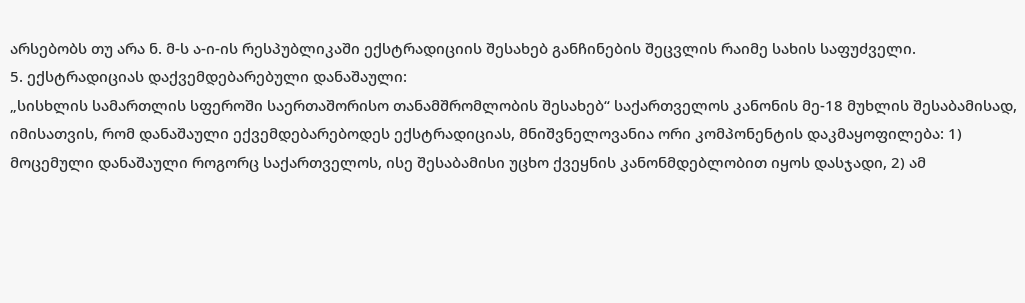არსებობს თუ არა ნ. მ-ს ა-ი-ის რესპუბლიკაში ექსტრადიციის შესახებ განჩინების შეცვლის რაიმე სახის საფუძველი.
5. ექსტრადიციას დაქვემდებარებული დანაშაული:
„სისხლის სამართლის სფეროში საერთაშორისო თანამშრომლობის შესახებ“ საქართველოს კანონის მე-18 მუხლის შესაბამისად, იმისათვის, რომ დანაშაული ექვემდებარებოდეს ექსტრადიციას, მნიშვნელოვანია ორი კომპონენტის დაკმაყოფილება: 1) მოცემული დანაშაული როგორც საქართველოს, ისე შესაბამისი უცხო ქვეყნის კანონმდებლობით იყოს დასჯადი, 2) ამ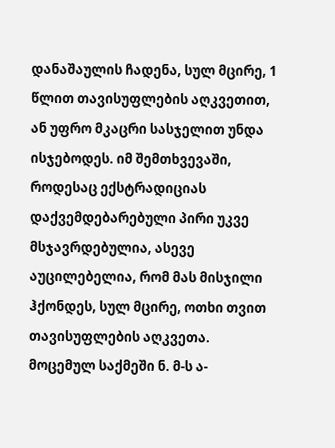დანაშაულის ჩადენა, სულ მცირე, 1 წლით თავისუფლების აღკვეთით, ან უფრო მკაცრი სასჯელით უნდა ისჯებოდეს. იმ შემთხვევაში, როდესაც ექსტრადიციას დაქვემდებარებული პირი უკვე მსჯავრდებულია, ასევე აუცილებელია, რომ მას მისჯილი ჰქონდეს, სულ მცირე, ოთხი თვით თავისუფლების აღკვეთა.
მოცემულ საქმეში ნ. მ-ს ა-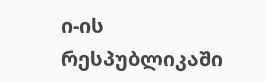ი-ის რესპუბლიკაში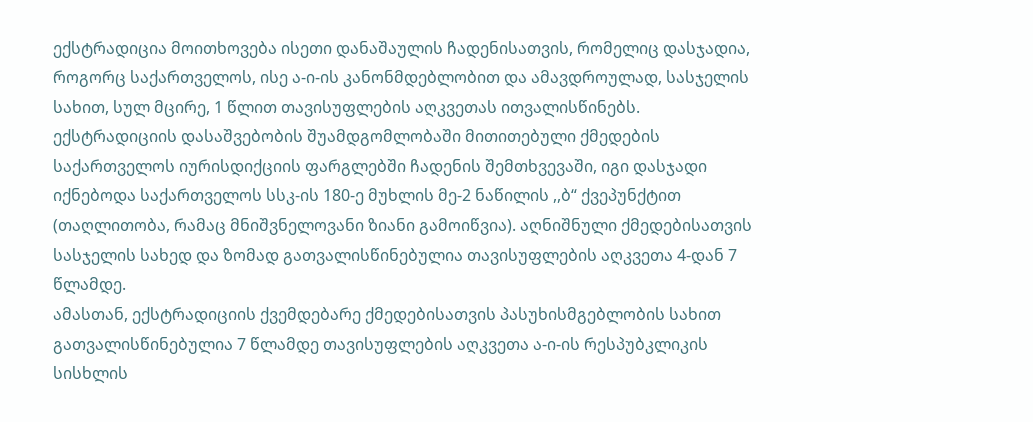ექსტრადიცია მოითხოვება ისეთი დანაშაულის ჩადენისათვის, რომელიც დასჯადია, როგორც საქართველოს, ისე ა-ი-ის კანონმდებლობით და ამავდროულად, სასჯელის სახით, სულ მცირე, 1 წლით თავისუფლების აღკვეთას ითვალისწინებს.
ექსტრადიციის დასაშვებობის შუამდგომლობაში მითითებული ქმედების საქართველოს იურისდიქციის ფარგლებში ჩადენის შემთხვევაში, იგი დასჯადი იქნებოდა საქართველოს სსკ-ის 180-ე მუხლის მე-2 ნაწილის ,,ბ“ ქვეპუნქტით (თაღლითობა, რამაც მნიშვნელოვანი ზიანი გამოიწვია). აღნიშნული ქმედებისათვის სასჯელის სახედ და ზომად გათვალისწინებულია თავისუფლების აღკვეთა 4-დან 7 წლამდე.
ამასთან, ექსტრადიციის ქვემდებარე ქმედებისათვის პასუხისმგებლობის სახით გათვალისწინებულია 7 წლამდე თავისუფლების აღკვეთა ა-ი-ის რესპუბკლიკის სისხლის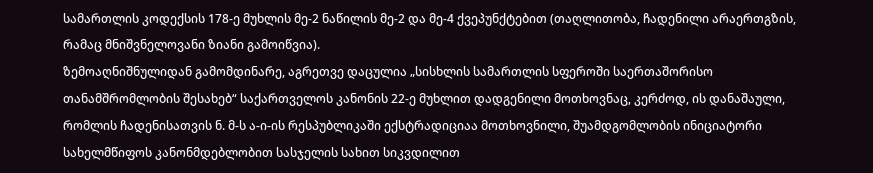სამართლის კოდექსის 178-ე მუხლის მე-2 ნაწილის მე-2 და მე-4 ქვეპუნქტებით (თაღლითობა, ჩადენილი არაერთგზის, რამაც მნიშვნელოვანი ზიანი გამოიწვია).
ზემოაღნიშნულიდან გამომდინარე, აგრეთვე დაცულია „სისხლის სამართლის სფეროში საერთაშორისო თანამშრომლობის შესახებ“ საქართველოს კანონის 22-ე მუხლით დადგენილი მოთხოვნაც, კერძოდ, ის დანაშაული, რომლის ჩადენისათვის ნ. მ-ს ა-ი-ის რესპუბლიკაში ექსტრადიციაა მოთხოვნილი, შუამდგომლობის ინიციატორი სახელმწიფოს კანონმდებლობით სასჯელის სახით სიკვდილით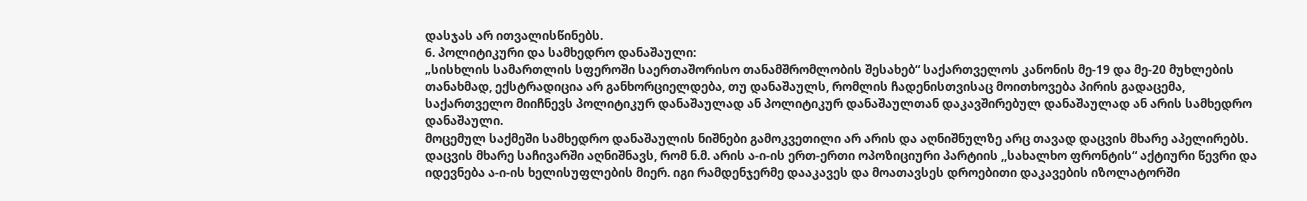დასჯას არ ითვალისწინებს.
6. პოლიტიკური და სამხედრო დანაშაული:
„სისხლის სამართლის სფეროში საერთაშორისო თანამშრომლობის შესახებ“ საქართველოს კანონის მე-19 და მე-20 მუხლების თანახმად, ექსტრადიცია არ განხორციელდება, თუ დანაშაულს, რომლის ჩადენისთვისაც მოითხოვება პირის გადაცემა, საქართველო მიიჩნევს პოლიტიკურ დანაშაულად ან პოლიტიკურ დანაშაულთან დაკავშირებულ დანაშაულად ან არის სამხედრო დანაშაული.
მოცემულ საქმეში სამხედრო დანაშაულის ნიშნები გამოკვეთილი არ არის და აღნიშნულზე არც თავად დაცვის მხარე აპელირებს.
დაცვის მხარე საჩივარში აღნიშნავს, რომ ნ.მ. არის ა-ი-ის ერთ-ერთი ოპოზიციური პარტიის ,,სახალხო ფრონტის“ აქტიური წევრი და იდევნება ა-ი-ის ხელისუფლების მიერ. იგი რამდენჯერმე დააკავეს და მოათავსეს დროებითი დაკავების იზოლატორში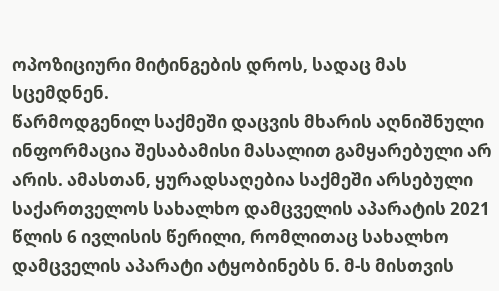ოპოზიციური მიტინგების დროს, სადაც მას სცემდნენ.
წარმოდგენილ საქმეში დაცვის მხარის აღნიშნული ინფორმაცია შესაბამისი მასალით გამყარებული არ არის. ამასთან, ყურადსაღებია საქმეში არსებული საქართველოს სახალხო დამცველის აპარატის 2021 წლის 6 ივლისის წერილი, რომლითაც სახალხო დამცველის აპარატი ატყობინებს ნ. მ-ს მისთვის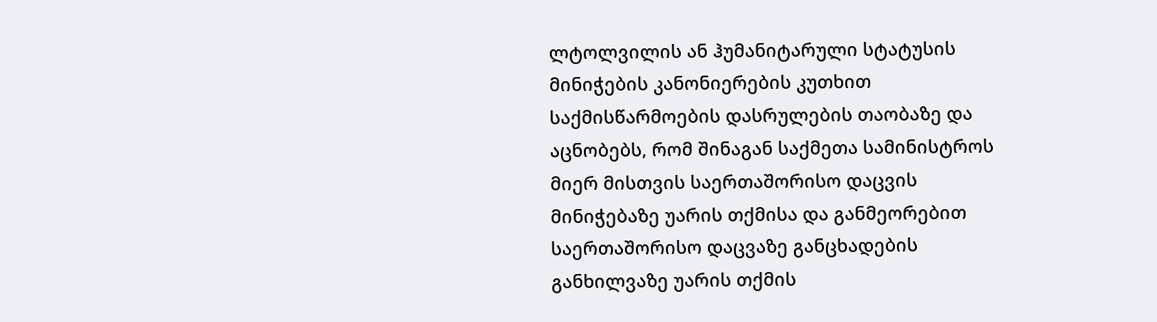ლტოლვილის ან ჰუმანიტარული სტატუსის მინიჭების კანონიერების კუთხით საქმისწარმოების დასრულების თაობაზე და აცნობებს, რომ შინაგან საქმეთა სამინისტროს მიერ მისთვის საერთაშორისო დაცვის მინიჭებაზე უარის თქმისა და განმეორებით საერთაშორისო დაცვაზე განცხადების განხილვაზე უარის თქმის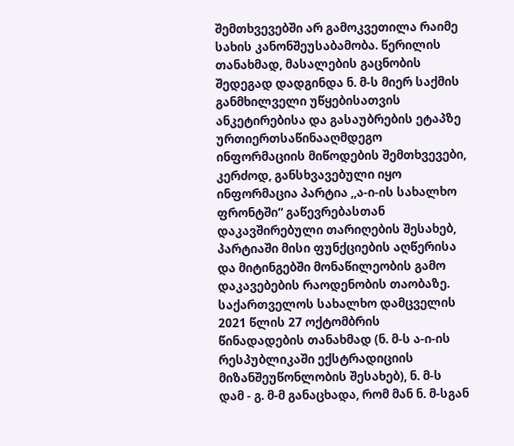შემთხვევებში არ გამოკვეთილა რაიმე სახის კანონშეუსაბამობა. წერილის თანახმად, მასალების გაცნობის შედეგად დადგინდა ნ. მ-ს მიერ საქმის განმხილველი უწყებისათვის ანკეტირებისა და გასაუბრების ეტაპზე ურთიერთსაწინააღმდეგო ინფორმაციის მიწოდების შემთხვევები, კერძოდ, განსხვავებული იყო ინფორმაცია პარტია ,,ა-ი-ის სახალხო ფრონტში“ გაწევრებასთან დაკავშირებული თარიღების შესახებ, პარტიაში მისი ფუნქციების აღწერისა და მიტინგებში მონაწილეობის გამო დაკავებების რაოდენობის თაობაზე.
საქართველოს სახალხო დამცველის 2021 წლის 27 ოქტომბრის წინადადების თანახმად (ნ. მ-ს ა-ი-ის რესპუბლიკაში ექსტრადიციის მიზანშეუწონლობის შესახებ), ნ. მ-ს დამ - გ. მ-მ განაცხადა, რომ მან ნ. მ-სგან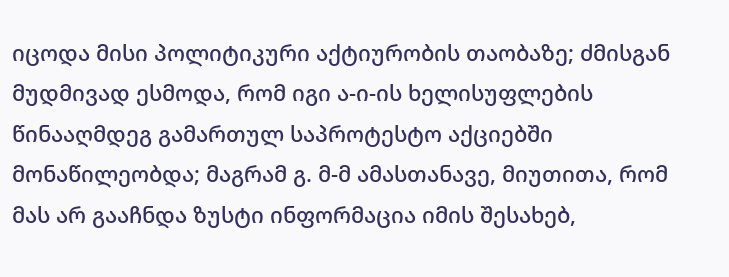იცოდა მისი პოლიტიკური აქტიურობის თაობაზე; ძმისგან მუდმივად ესმოდა, რომ იგი ა-ი-ის ხელისუფლების წინააღმდეგ გამართულ საპროტესტო აქციებში მონაწილეობდა; მაგრამ გ. მ-მ ამასთანავე, მიუთითა, რომ მას არ გააჩნდა ზუსტი ინფორმაცია იმის შესახებ,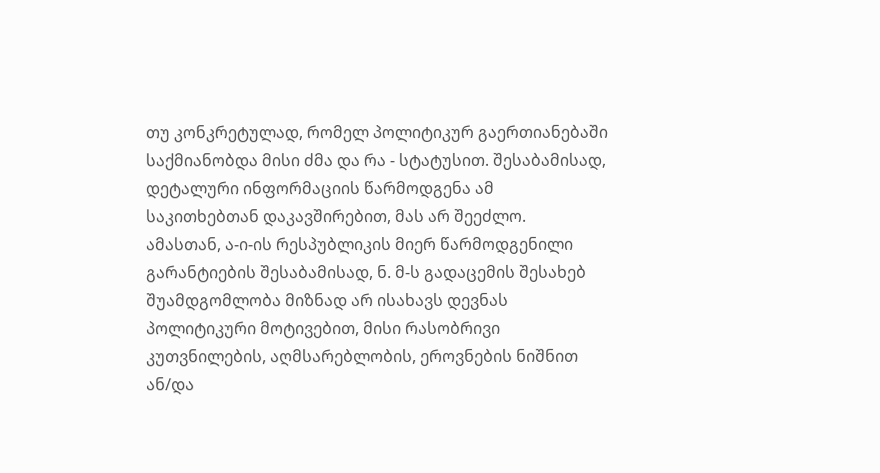თუ კონკრეტულად, რომელ პოლიტიკურ გაერთიანებაში საქმიანობდა მისი ძმა და რა - სტატუსით. შესაბამისად, დეტალური ინფორმაციის წარმოდგენა ამ საკითხებთან დაკავშირებით, მას არ შეეძლო.
ამასთან, ა-ი-ის რესპუბლიკის მიერ წარმოდგენილი გარანტიების შესაბამისად, ნ. მ-ს გადაცემის შესახებ შუამდგომლობა მიზნად არ ისახავს დევნას პოლიტიკური მოტივებით, მისი რასობრივი კუთვნილების, აღმსარებლობის, ეროვნების ნიშნით ან/და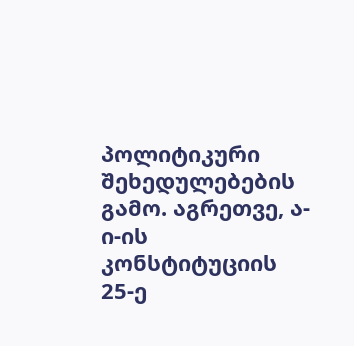პოლიტიკური შეხედულებების გამო. აგრეთვე, ა-ი-ის კონსტიტუციის 25-ე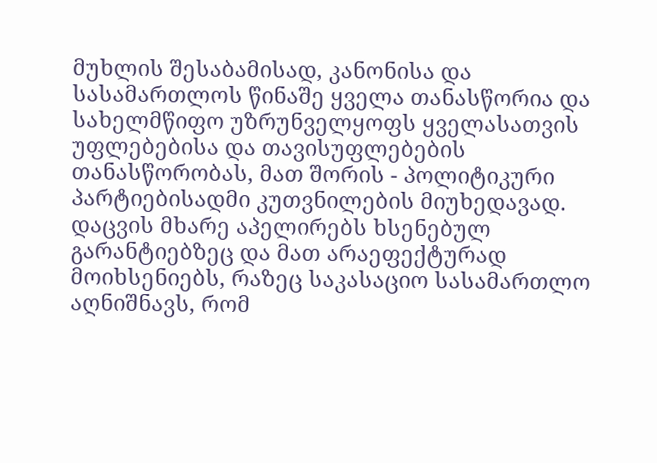მუხლის შესაბამისად, კანონისა და სასამართლოს წინაშე ყველა თანასწორია და სახელმწიფო უზრუნველყოფს ყველასათვის უფლებებისა და თავისუფლებების თანასწორობას, მათ შორის - პოლიტიკური პარტიებისადმი კუთვნილების მიუხედავად.
დაცვის მხარე აპელირებს ხსენებულ გარანტიებზეც და მათ არაეფექტურად მოიხსენიებს, რაზეც საკასაციო სასამართლო აღნიშნავს, რომ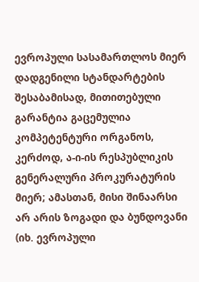ევროპული სასამართლოს მიერ დადგენილი სტანდარტების შესაბამისად, მითითებული გარანტია გაცემულია კომპეტენტური ორგანოს, კერძოდ, ა-ი-ის რესპუბლიკის გენერალური პროკურატურის მიერ; ამასთან, მისი შინაარსი არ არის ზოგადი და ბუნდოვანი (იხ. ევროპული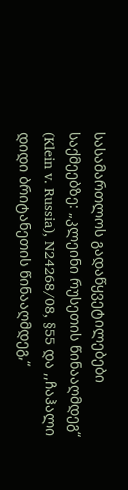სასამართლოს გადაწყვეტილებები საქმეებზე: „კლეინი რუსეთის წინააღმდეგ“ (Klein v. Russia), N24268/08, §55 და ,,ჩაჰალი დიდი ბრიტანეთის წინააღმდეგ,“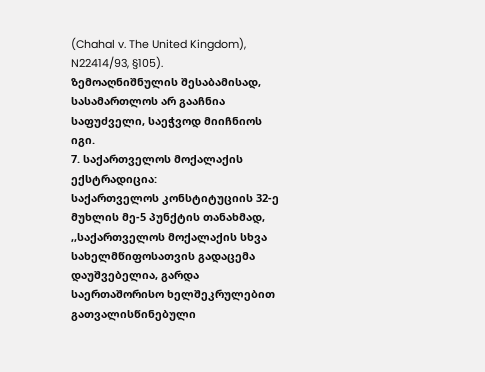(Chahal v. The United Kingdom), N22414/93, §105).
ზემოაღნიშნულის შესაბამისად, სასამართლოს არ გააჩნია საფუძველი, საეჭვოდ მიიჩნიოს იგი.
7. საქართველოს მოქალაქის ექსტრადიცია:
საქართველოს კონსტიტუციის 32-ე მუხლის მე-5 პუნქტის თანახმად, ,,საქართველოს მოქალაქის სხვა სახელმწიფოსათვის გადაცემა დაუშვებელია, გარდა საერთაშორისო ხელშეკრულებით გათვალისწინებული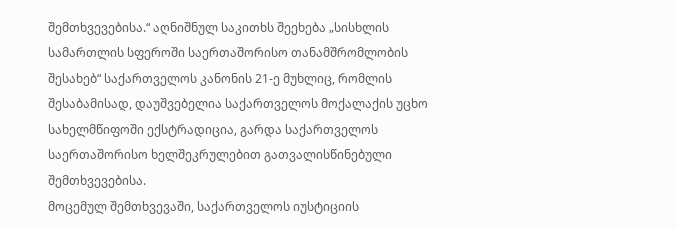შემთხვევებისა.“ აღნიშნულ საკითხს შეეხება „სისხლის სამართლის სფეროში საერთაშორისო თანამშრომლობის შესახებ“ საქართველოს კანონის 21-ე მუხლიც, რომლის შესაბამისად, დაუშვებელია საქართველოს მოქალაქის უცხო სახელმწიფოში ექსტრადიცია, გარდა საქართველოს საერთაშორისო ხელშეკრულებით გათვალისწინებული შემთხვევებისა.
მოცემულ შემთხვევაში, საქართველოს იუსტიციის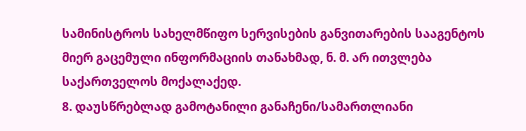სამინისტროს სახელმწიფო სერვისების განვითარების სააგენტოს მიერ გაცემული ინფორმაციის თანახმად, ნ. მ. არ ითვლება საქართველოს მოქალაქედ.
8. დაუსწრებლად გამოტანილი განაჩენი/სამართლიანი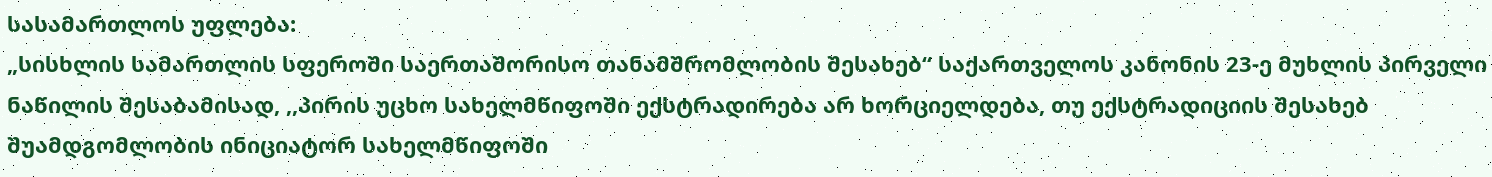სასამართლოს უფლება:
„სისხლის სამართლის სფეროში საერთაშორისო თანამშრომლობის შესახებ“ საქართველოს კანონის 23-ე მუხლის პირველი ნაწილის შესაბამისად, ,,პირის უცხო სახელმწიფოში ექსტრადირება არ ხორციელდება, თუ ექსტრადიციის შესახებ შუამდგომლობის ინიციატორ სახელმწიფოში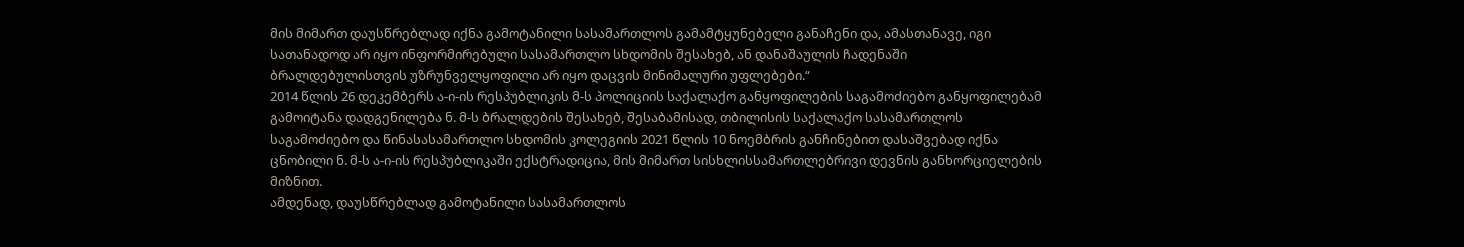მის მიმართ დაუსწრებლად იქნა გამოტანილი სასამართლოს გამამტყუნებელი განაჩენი და, ამასთანავე, იგი სათანადოდ არ იყო ინფორმირებული სასამართლო სხდომის შესახებ, ან დანაშაულის ჩადენაში ბრალდებულისთვის უზრუნველყოფილი არ იყო დაცვის მინიმალური უფლებები.“
2014 წლის 26 დეკემბერს ა-ი-ის რესპუბლიკის მ-ს პოლიციის საქალაქო განყოფილების საგამოძიებო განყოფილებამ გამოიტანა დადგენილება ნ. მ-ს ბრალდების შესახებ, შესაბამისად, თბილისის საქალაქო სასამართლოს საგამოძიებო და წინასასამართლო სხდომის კოლეგიის 2021 წლის 10 ნოემბრის განჩინებით დასაშვებად იქნა ცნობილი ნ. მ-ს ა-ი-ის რესპუბლიკაში ექსტრადიცია, მის მიმართ სისხლისსამართლებრივი დევნის განხორციელების მიზნით.
ამდენად, დაუსწრებლად გამოტანილი სასამართლოს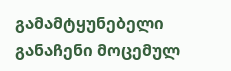გამამტყუნებელი განაჩენი მოცემულ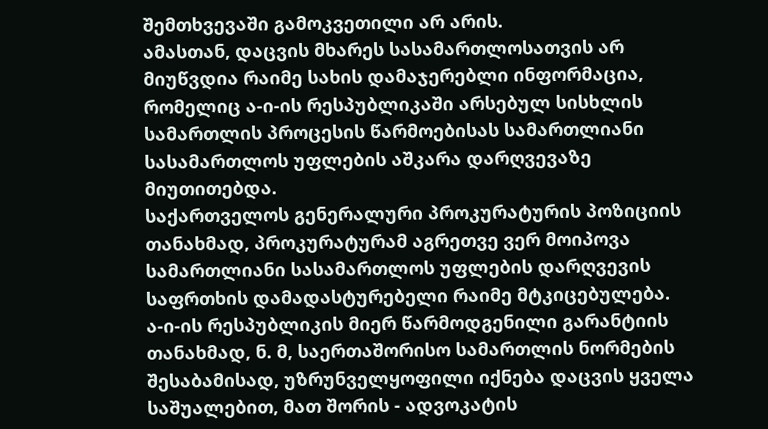შემთხვევაში გამოკვეთილი არ არის.
ამასთან, დაცვის მხარეს სასამართლოსათვის არ მიუწვდია რაიმე სახის დამაჯერებლი ინფორმაცია, რომელიც ა-ი-ის რესპუბლიკაში არსებულ სისხლის სამართლის პროცესის წარმოებისას სამართლიანი სასამართლოს უფლების აშკარა დარღვევაზე მიუთითებდა.
საქართველოს გენერალური პროკურატურის პოზიციის თანახმად, პროკურატურამ აგრეთვე ვერ მოიპოვა სამართლიანი სასამართლოს უფლების დარღვევის საფრთხის დამადასტურებელი რაიმე მტკიცებულება.
ა-ი-ის რესპუბლიკის მიერ წარმოდგენილი გარანტიის თანახმად, ნ. მ, საერთაშორისო სამართლის ნორმების შესაბამისად, უზრუნველყოფილი იქნება დაცვის ყველა საშუალებით, მათ შორის - ადვოკატის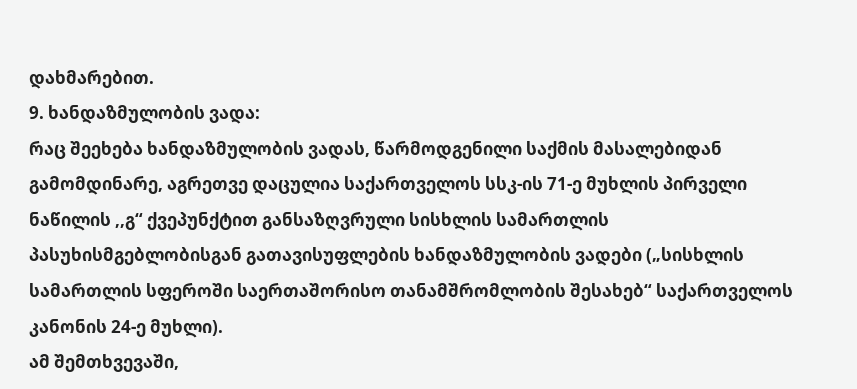დახმარებით.
9. ხანდაზმულობის ვადა:
რაც შეეხება ხანდაზმულობის ვადას, წარმოდგენილი საქმის მასალებიდან გამომდინარე, აგრეთვე დაცულია საქართველოს სსკ-ის 71-ე მუხლის პირველი ნაწილის ,,გ“ ქვეპუნქტით განსაზღვრული სისხლის სამართლის პასუხისმგებლობისგან გათავისუფლების ხანდაზმულობის ვადები („სისხლის სამართლის სფეროში საერთაშორისო თანამშრომლობის შესახებ“ საქართველოს კანონის 24-ე მუხლი).
ამ შემთხვევაში,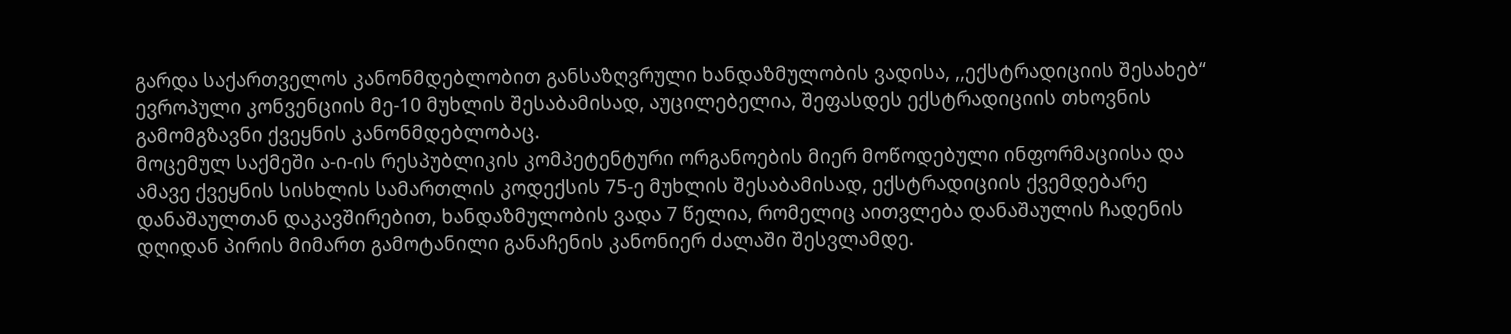გარდა საქართველოს კანონმდებლობით განსაზღვრული ხანდაზმულობის ვადისა, ,,ექსტრადიციის შესახებ“ ევროპული კონვენციის მე-10 მუხლის შესაბამისად, აუცილებელია, შეფასდეს ექსტრადიციის თხოვნის გამომგზავნი ქვეყნის კანონმდებლობაც.
მოცემულ საქმეში ა-ი-ის რესპუბლიკის კომპეტენტური ორგანოების მიერ მოწოდებული ინფორმაციისა და ამავე ქვეყნის სისხლის სამართლის კოდექსის 75-ე მუხლის შესაბამისად, ექსტრადიციის ქვემდებარე დანაშაულთან დაკავშირებით, ხანდაზმულობის ვადა 7 წელია, რომელიც აითვლება დანაშაულის ჩადენის დღიდან პირის მიმართ გამოტანილი განაჩენის კანონიერ ძალაში შესვლამდე.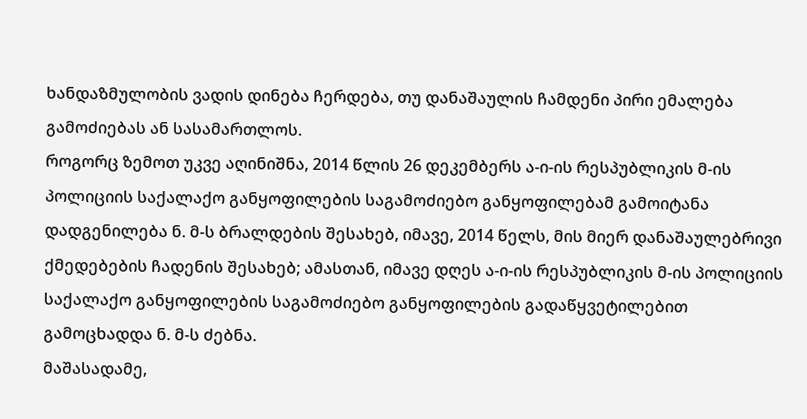ხანდაზმულობის ვადის დინება ჩერდება, თუ დანაშაულის ჩამდენი პირი ემალება გამოძიებას ან სასამართლოს.
როგორც ზემოთ უკვე აღინიშნა, 2014 წლის 26 დეკემბერს ა-ი-ის რესპუბლიკის მ-ის პოლიციის საქალაქო განყოფილების საგამოძიებო განყოფილებამ გამოიტანა დადგენილება ნ. მ-ს ბრალდების შესახებ, იმავე, 2014 წელს, მის მიერ დანაშაულებრივი ქმედებების ჩადენის შესახებ; ამასთან, იმავე დღეს ა-ი-ის რესპუბლიკის მ-ის პოლიციის საქალაქო განყოფილების საგამოძიებო განყოფილების გადაწყვეტილებით გამოცხადდა ნ. მ-ს ძებნა.
მაშასადამე,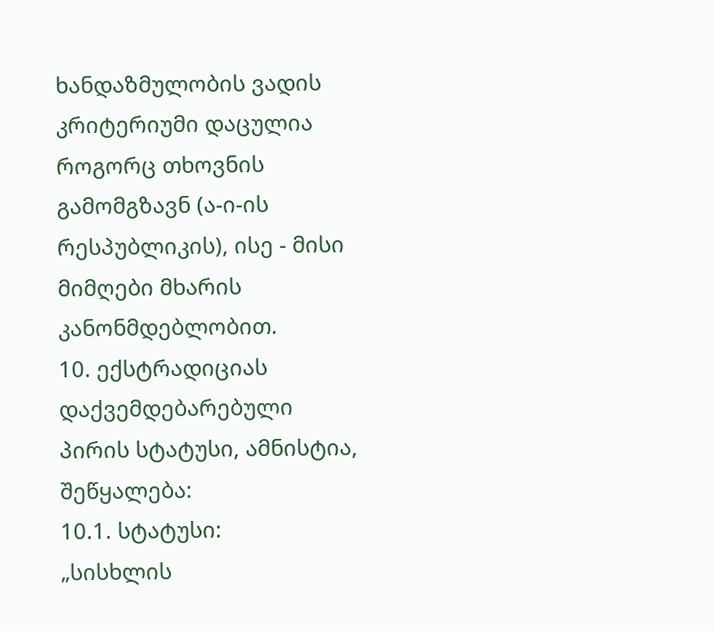ხანდაზმულობის ვადის კრიტერიუმი დაცულია როგორც თხოვნის გამომგზავნ (ა-ი-ის რესპუბლიკის), ისე - მისი მიმღები მხარის კანონმდებლობით.
10. ექსტრადიციას დაქვემდებარებული პირის სტატუსი, ამნისტია, შეწყალება:
10.1. სტატუსი:
„სისხლის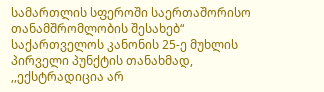სამართლის სფეროში საერთაშორისო თანამშრომლობის შესახებ“ საქართველოს კანონის 25-ე მუხლის პირველი პუნქტის თანახმად, ,,ექსტრადიცია არ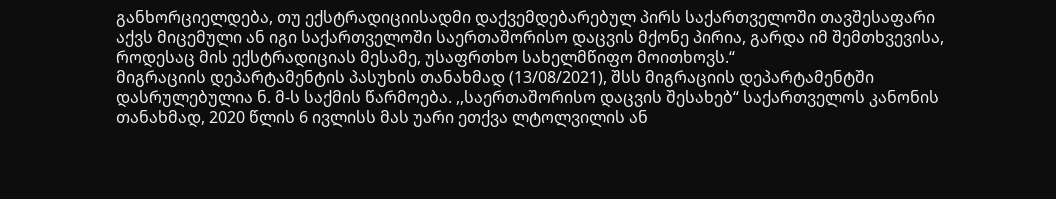განხორციელდება, თუ ექსტრადიციისადმი დაქვემდებარებულ პირს საქართველოში თავშესაფარი აქვს მიცემული ან იგი საქართველოში საერთაშორისო დაცვის მქონე პირია, გარდა იმ შემთხვევისა, როდესაც მის ექსტრადიციას მესამე, უსაფრთხო სახელმწიფო მოითხოვს.“
მიგრაციის დეპარტამენტის პასუხის თანახმად (13/08/2021), შსს მიგრაციის დეპარტამენტში დასრულებულია ნ. მ-ს საქმის წარმოება. ,,საერთაშორისო დაცვის შესახებ“ საქართველოს კანონის თანახმად, 2020 წლის 6 ივლისს მას უარი ეთქვა ლტოლვილის ან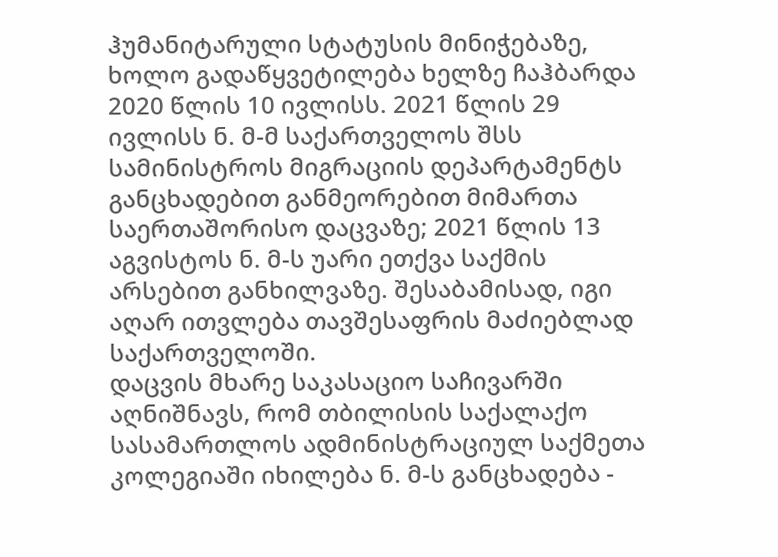ჰუმანიტარული სტატუსის მინიჭებაზე, ხოლო გადაწყვეტილება ხელზე ჩაჰბარდა 2020 წლის 10 ივლისს. 2021 წლის 29 ივლისს ნ. მ-მ საქართველოს შსს სამინისტროს მიგრაციის დეპარტამენტს განცხადებით განმეორებით მიმართა საერთაშორისო დაცვაზე; 2021 წლის 13 აგვისტოს ნ. მ-ს უარი ეთქვა საქმის არსებით განხილვაზე. შესაბამისად, იგი აღარ ითვლება თავშესაფრის მაძიებლად საქართველოში.
დაცვის მხარე საკასაციო საჩივარში აღნიშნავს, რომ თბილისის საქალაქო სასამართლოს ადმინისტრაციულ საქმეთა კოლეგიაში იხილება ნ. მ-ს განცხადება -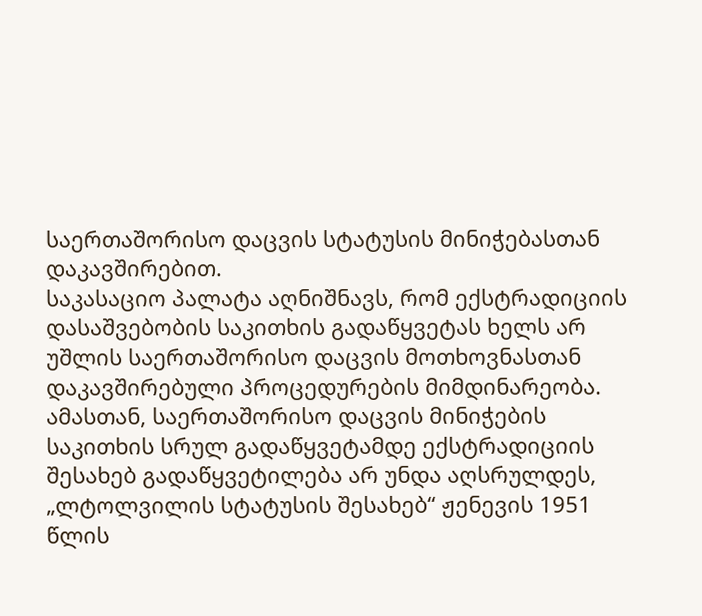საერთაშორისო დაცვის სტატუსის მინიჭებასთან დაკავშირებით.
საკასაციო პალატა აღნიშნავს, რომ ექსტრადიციის დასაშვებობის საკითხის გადაწყვეტას ხელს არ უშლის საერთაშორისო დაცვის მოთხოვნასთან დაკავშირებული პროცედურების მიმდინარეობა. ამასთან, საერთაშორისო დაცვის მინიჭების საკითხის სრულ გადაწყვეტამდე ექსტრადიციის შესახებ გადაწყვეტილება არ უნდა აღსრულდეს, „ლტოლვილის სტატუსის შესახებ“ ჟენევის 1951 წლის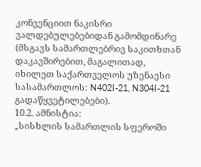კონვენციით ნაკისრი ვალდებულებებიდან გამომდინარე (მსგავს სამართლებრივ საკითხთან დაკავშირებით, მაგალითად, იხილეთ საქართველოს უზენაესი სასამართლოს: N402I-21, N304I-21 გადაწყვეტილებები).
10.2. ამნისტია:
„სისხლის სამართლის სფეროში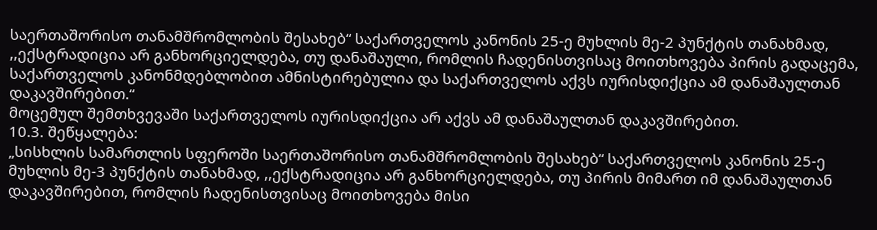საერთაშორისო თანამშრომლობის შესახებ“ საქართველოს კანონის 25-ე მუხლის მე-2 პუნქტის თანახმად, ,,ექსტრადიცია არ განხორციელდება, თუ დანაშაული, რომლის ჩადენისთვისაც მოითხოვება პირის გადაცემა, საქართველოს კანონმდებლობით ამნისტირებულია და საქართველოს აქვს იურისდიქცია ამ დანაშაულთან დაკავშირებით.“
მოცემულ შემთხვევაში საქართველოს იურისდიქცია არ აქვს ამ დანაშაულთან დაკავშირებით.
10.3. შეწყალება:
„სისხლის სამართლის სფეროში საერთაშორისო თანამშრომლობის შესახებ“ საქართველოს კანონის 25-ე მუხლის მე-3 პუნქტის თანახმად, ,,ექსტრადიცია არ განხორციელდება, თუ პირის მიმართ იმ დანაშაულთან დაკავშირებით, რომლის ჩადენისთვისაც მოითხოვება მისი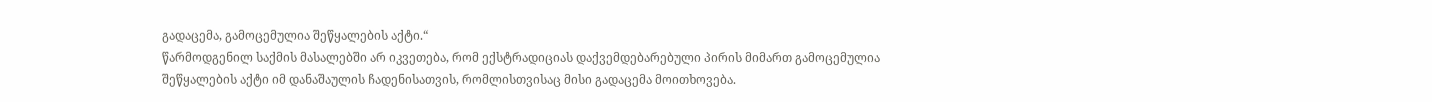გადაცემა, გამოცემულია შეწყალების აქტი.“
წარმოდგენილ საქმის მასალებში არ იკვეთება, რომ ექსტრადიციას დაქვემდებარებული პირის მიმართ გამოცემულია შეწყალების აქტი იმ დანაშაულის ჩადენისათვის, რომლისთვისაც მისი გადაცემა მოითხოვება.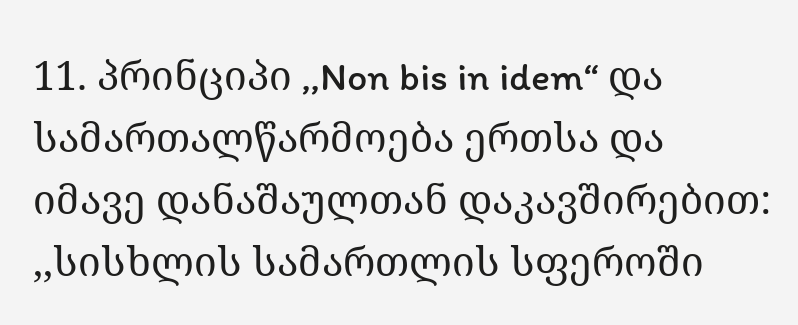11. პრინციპი ,,Non bis in idem“ და სამართალწარმოება ერთსა და იმავე დანაშაულთან დაკავშირებით:
,,სისხლის სამართლის სფეროში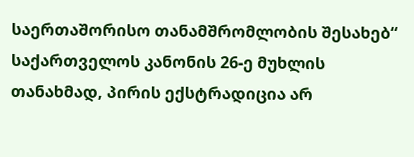საერთაშორისო თანამშრომლობის შესახებ“ საქართველოს კანონის 26-ე მუხლის თანახმად, პირის ექსტრადიცია არ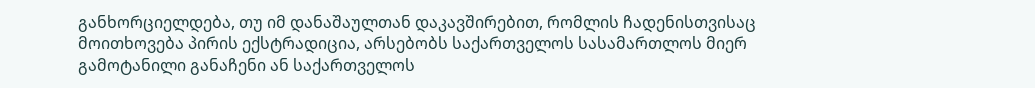განხორციელდება, თუ იმ დანაშაულთან დაკავშირებით, რომლის ჩადენისთვისაც მოითხოვება პირის ექსტრადიცია, არსებობს საქართველოს სასამართლოს მიერ გამოტანილი განაჩენი ან საქართველოს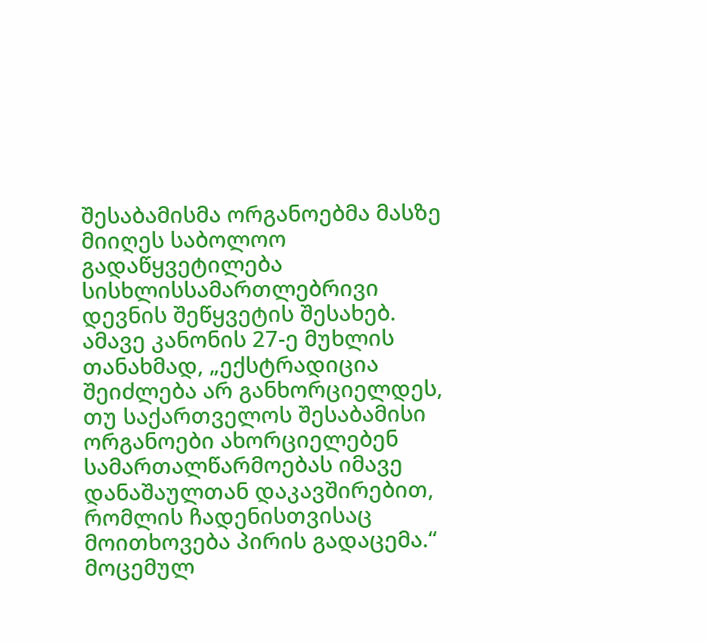შესაბამისმა ორგანოებმა მასზე მიიღეს საბოლოო გადაწყვეტილება სისხლისსამართლებრივი დევნის შეწყვეტის შესახებ. ამავე კანონის 27-ე მუხლის თანახმად, „ექსტრადიცია შეიძლება არ განხორციელდეს, თუ საქართველოს შესაბამისი ორგანოები ახორციელებენ სამართალწარმოებას იმავე დანაშაულთან დაკავშირებით, რომლის ჩადენისთვისაც მოითხოვება პირის გადაცემა.“
მოცემულ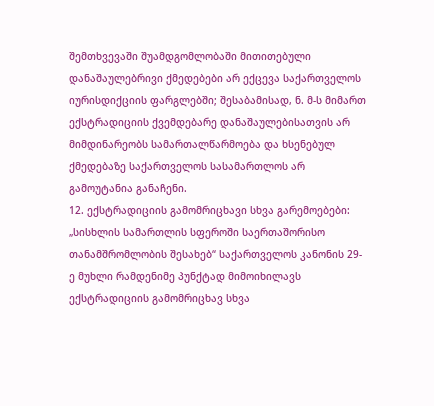შემთხვევაში შუამდგომლობაში მითითებული დანაშაულებრივი ქმედებები არ ექცევა საქართველოს იურისდიქციის ფარგლებში; შესაბამისად, ნ. მ-ს მიმართ ექსტრადიციის ქვემდებარე დანაშაულებისათვის არ მიმდინარეობს სამართალწარმოება და ხსენებულ ქმედებაზე საქართველოს სასამართლოს არ გამოუტანია განაჩენი.
12. ექსტრადიციის გამომრიცხავი სხვა გარემოებები:
„სისხლის სამართლის სფეროში საერთაშორისო თანამშრომლობის შესახებ“ საქართველოს კანონის 29-ე მუხლი რამდენიმე პუნქტად მიმოიხილავს ექსტრადიციის გამომრიცხავ სხვა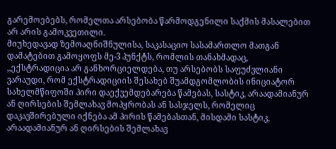გარემოებებს, რომელთა არსებობა წარმოდგენილი საქმის მასალებით არ არის გამოკვეთილი.
მიუხედავად ზემოაღნიშნულისა, საკასაციო სასამართლო მათგან დამატებით გამოყოფს მე-3 პუნქტს, რომლის თანახმადაც, ,,ექსტრადიცია არ განხორციელდება, თუ არსებობს საფუძვლიანი ვარაუდი, რომ ექსტრადიციის შესახებ შუამდგომლობის ინიციატორ სახელმწიფოში პირი დაექვემდებარება წამებას, სასტიკ, არაადამიანურ ან ღირსების შემლახავ მოპყრობას ან სასჯელს, რომელიც დაკავშირებული იქნება ამ პირის წამებასთან, მისდამი სასტიკ, არაადამიანურ ან ღირსების შემლახავ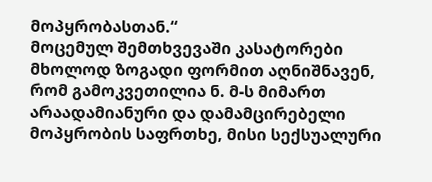მოპყრობასთან.“
მოცემულ შემთხვევაში კასატორები მხოლოდ ზოგადი ფორმით აღნიშნავენ, რომ გამოკვეთილია ნ. მ-ს მიმართ არაადამიანური და დამამცირებელი მოპყრობის საფრთხე, მისი სექსუალური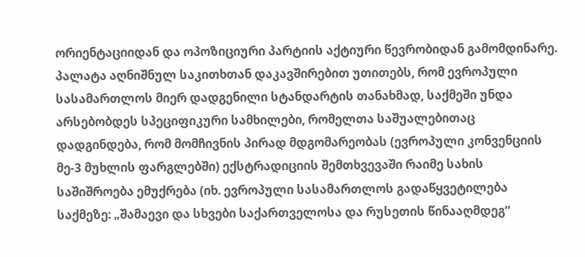ორიენტაციიდან და ოპოზიციური პარტიის აქტიური წევრობიდან გამომდინარე. პალატა აღნიშნულ საკითხთან დაკავშირებით უთითებს, რომ ევროპული სასამართლოს მიერ დადგენილი სტანდარტის თანახმად, საქმეში უნდა არსებობდეს სპეციფიკური სამხილები, რომელთა საშუალებითაც დადგინდება, რომ მომჩივნის პირად მდგომარეობას (ევროპული კონვენციის მე-3 მუხლის ფარგლებში) ექსტრადიციის შემთხვევაში რაიმე სახის საშიშროება ემუქრება (იხ. ევროპული სასამართლოს გადაწყვეტილება საქმეზე: „შამაევი და სხვები საქართველოსა და რუსეთის წინააღმდეგ“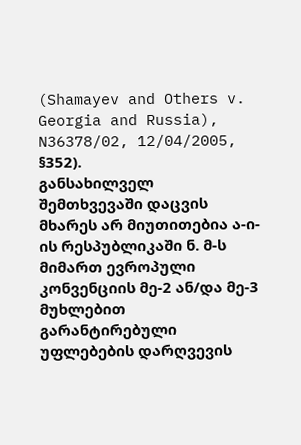(Shamayev and Others v. Georgia and Russia), N36378/02, 12/04/2005, §352).
განსახილველ შემთხვევაში დაცვის მხარეს არ მიუთითებია ა-ი-ის რესპუბლიკაში ნ. მ-ს მიმართ ევროპული კონვენციის მე-2 ან/და მე-3 მუხლებით გარანტირებული უფლებების დარღვევის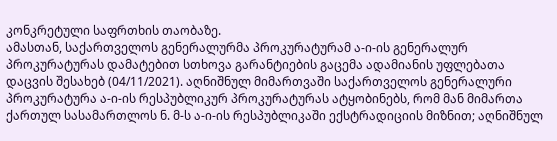კონკრეტული საფრთხის თაობაზე.
ამასთან, საქართველოს გენერალურმა პროკურატურამ ა-ი-ის გენერალურ პროკურატურას დამატებით სთხოვა გარანტიების გაცემა ადამიანის უფლებათა დაცვის შესახებ (04/11/2021). აღნიშნულ მიმართვაში საქართველოს გენერალური პროკურატურა ა-ი-ის რესპუბლიკურ პროკურატურას ატყობინებს, რომ მან მიმართა ქართულ სასამართლოს ნ. მ-ს ა-ი-ის რესპუბლიკაში ექსტრადიციის მიზნით; აღნიშნულ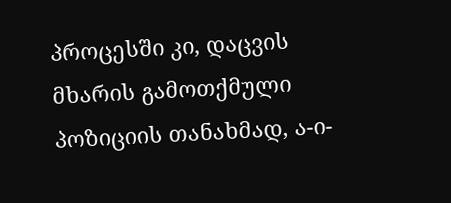პროცესში კი, დაცვის მხარის გამოთქმული პოზიციის თანახმად, ა-ი-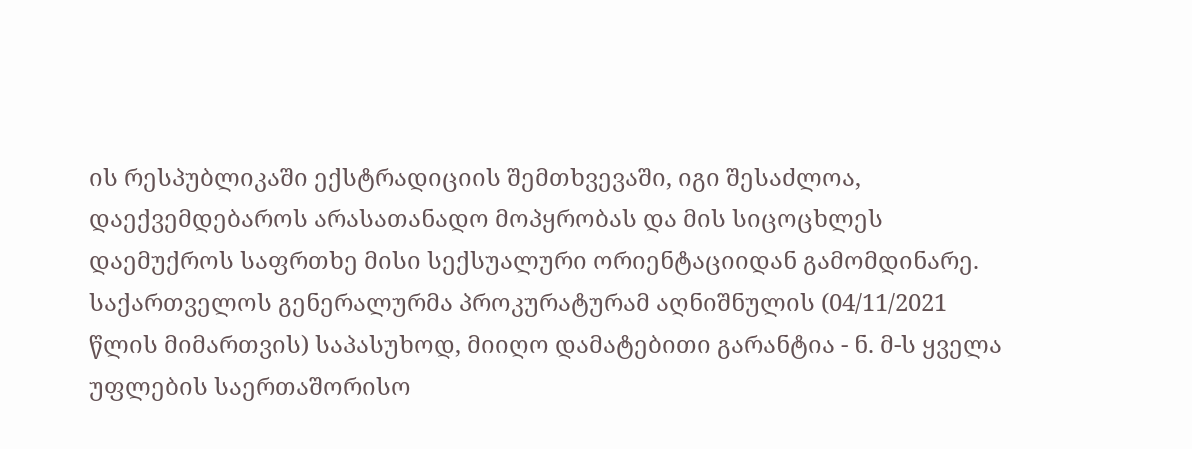ის რესპუბლიკაში ექსტრადიციის შემთხვევაში, იგი შესაძლოა, დაექვემდებაროს არასათანადო მოპყრობას და მის სიცოცხლეს დაემუქროს საფრთხე მისი სექსუალური ორიენტაციიდან გამომდინარე. საქართველოს გენერალურმა პროკურატურამ აღნიშნულის (04/11/2021 წლის მიმართვის) საპასუხოდ, მიიღო დამატებითი გარანტია - ნ. მ-ს ყველა უფლების საერთაშორისო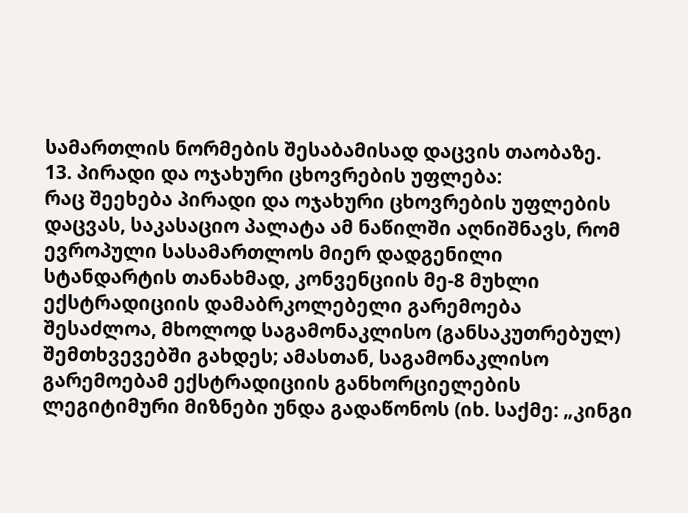სამართლის ნორმების შესაბამისად დაცვის თაობაზე.
13. პირადი და ოჯახური ცხოვრების უფლება:
რაც შეეხება პირადი და ოჯახური ცხოვრების უფლების დაცვას, საკასაციო პალატა ამ ნაწილში აღნიშნავს, რომ ევროპული სასამართლოს მიერ დადგენილი სტანდარტის თანახმად, კონვენციის მე-8 მუხლი ექსტრადიციის დამაბრკოლებელი გარემოება შესაძლოა, მხოლოდ საგამონაკლისო (განსაკუთრებულ) შემთხვევებში გახდეს; ამასთან, საგამონაკლისო გარემოებამ ექსტრადიციის განხორციელების ლეგიტიმური მიზნები უნდა გადაწონოს (იხ. საქმე: „კინგი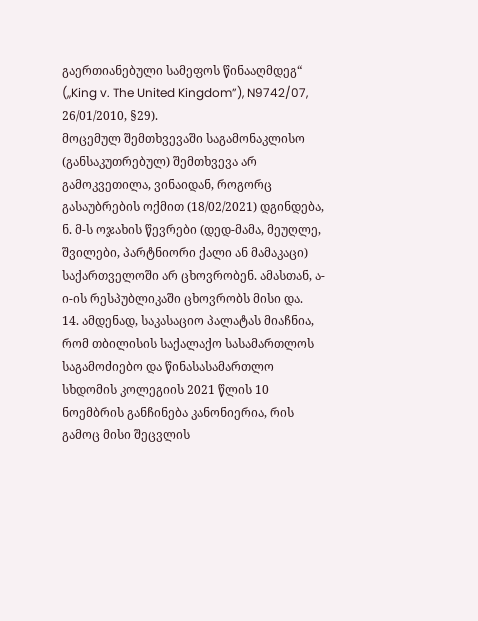გაერთიანებული სამეფოს წინააღმდეგ“ (,,King v. The United Kingdom”), N9742/07, 26/01/2010, §29).
მოცემულ შემთხვევაში საგამონაკლისო (განსაკუთრებულ) შემთხვევა არ გამოკვეთილა, ვინაიდან, როგორც გასაუბრების ოქმით (18/02/2021) დგინდება, ნ. მ-ს ოჯახის წევრები (დედ-მამა, მეუღლე, შვილები, პარტნიორი ქალი ან მამაკაცი) საქართველოში არ ცხოვრობენ. ამასთან, ა-ი-ის რესპუბლიკაში ცხოვრობს მისი და.
14. ამდენად, საკასაციო პალატას მიაჩნია, რომ თბილისის საქალაქო სასამართლოს საგამოძიებო და წინასასამართლო სხდომის კოლეგიის 2021 წლის 10 ნოემბრის განჩინება კანონიერია, რის გამოც მისი შეცვლის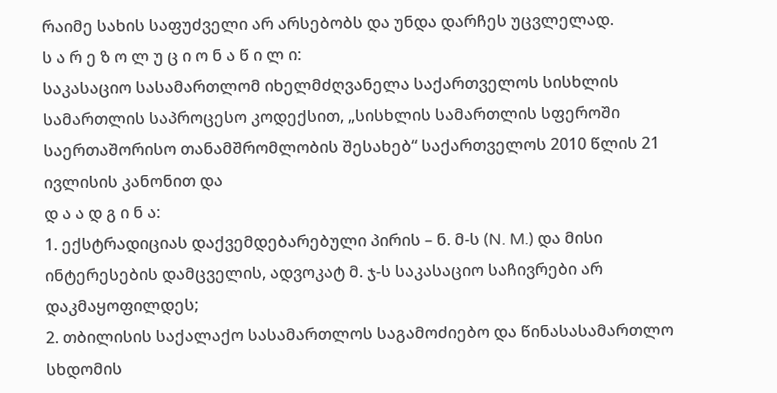რაიმე სახის საფუძველი არ არსებობს და უნდა დარჩეს უცვლელად.
ს ა რ ე ზ ო ლ უ ც ი ო ნ ა წ ი ლ ი:
საკასაციო სასამართლომ იხელმძღვანელა საქართველოს სისხლის სამართლის საპროცესო კოდექსით, „სისხლის სამართლის სფეროში საერთაშორისო თანამშრომლობის შესახებ“ საქართველოს 2010 წლის 21 ივლისის კანონით და
დ ა ა დ გ ი ნ ა:
1. ექსტრადიციას დაქვემდებარებული პირის – ნ. მ-ს (N. M.) და მისი ინტერესების დამცველის, ადვოკატ მ. ჯ-ს საკასაციო საჩივრები არ დაკმაყოფილდეს;
2. თბილისის საქალაქო სასამართლოს საგამოძიებო და წინასასამართლო სხდომის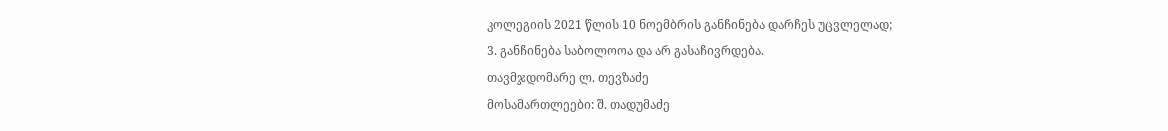კოლეგიის 2021 წლის 10 ნოემბრის განჩინება დარჩეს უცვლელად;
3. განჩინება საბოლოოა და არ გასაჩივრდება.
თავმჯდომარე ლ. თევზაძე
მოსამართლეები: შ. თადუმაძე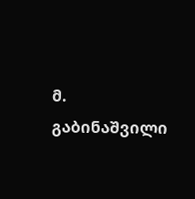მ. გაბინაშვილი